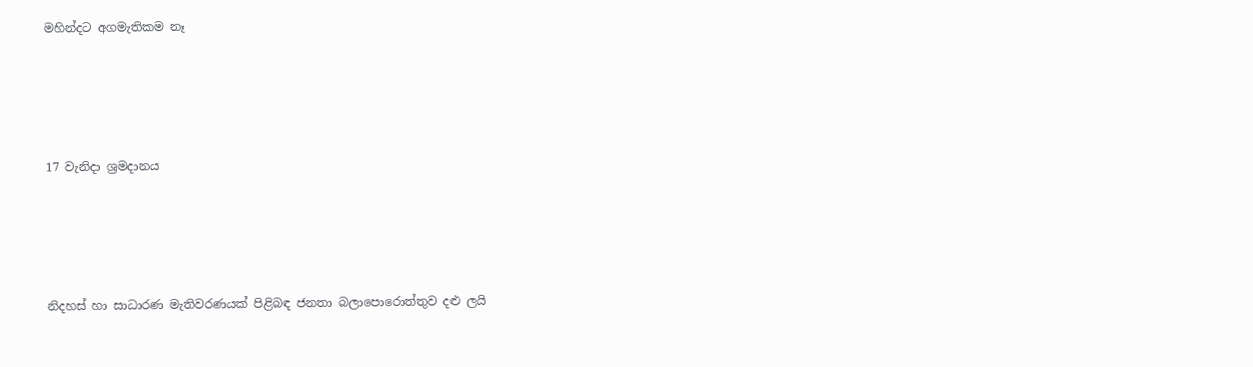මහින්දට අගමැතිකම නෑ




17 වැනිදා ශ්‍රමදානය




නිදහස් හා සාධාරණ මැතිවරණයක් පිළිබඳ ජනතා බලාපොරොත්තුව දළු ලයි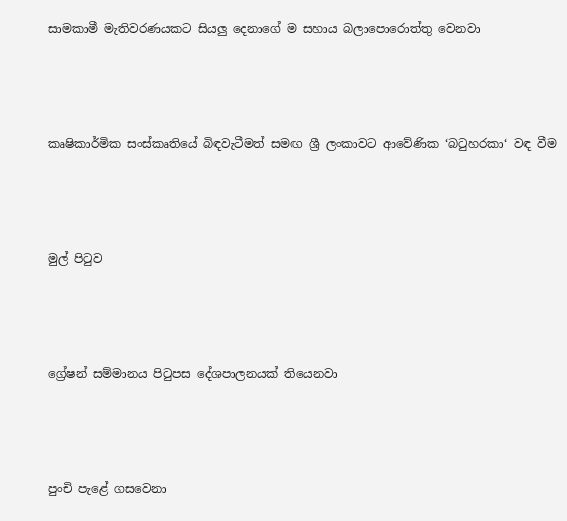සාමකාමී මැතිවරණයකට සියලු දෙනාගේ ම සහාය බලාපොරොත්තු වෙනවා




කෘෂිකාර්මික සංස්කෘතියේ බිඳවැටීමත් සමඟ ශ්‍රී ලංකාවට ආවේණික ‘බටුහරකා‘ වඳ වීම




මුල් පිටුව




ග්‍රේෂන් සම්මානය පිටුපස දේශපාලනයක් තියෙනවා




පුංචි පැළේ ගසවෙනා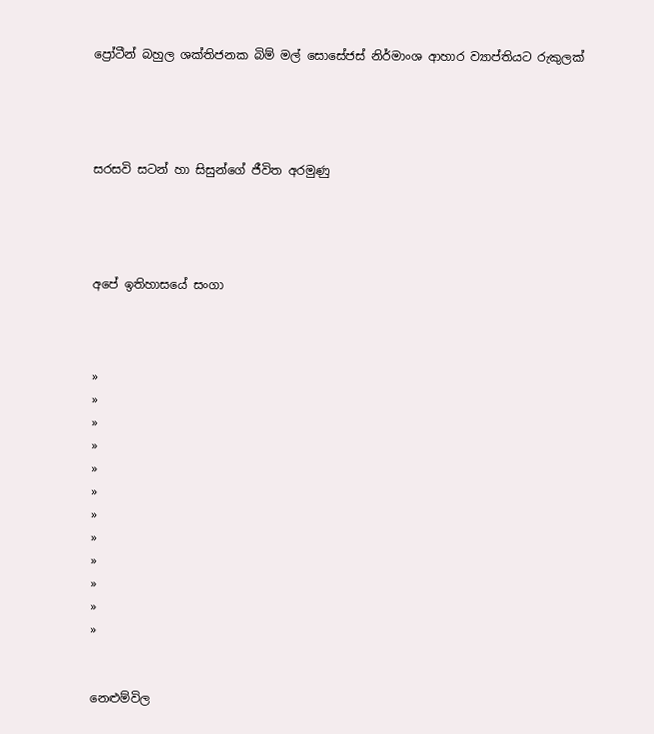ප්‍රෝටීන් බහුල ශක්තිජනක බිම් මල් සොසේජස් නිර්මාංශ ආහාර ව්‍යාප්තියට රුකුලක්




සරසවි සටන් හා සිසුන්ගේ ජීවිත අරමුණු




අපේ ඉතිහාසයේ සංගා



»
»
»
»
»
»
»
»
»
»
»
»


නෙළුම්විල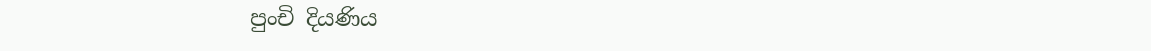පුංචි දියණිය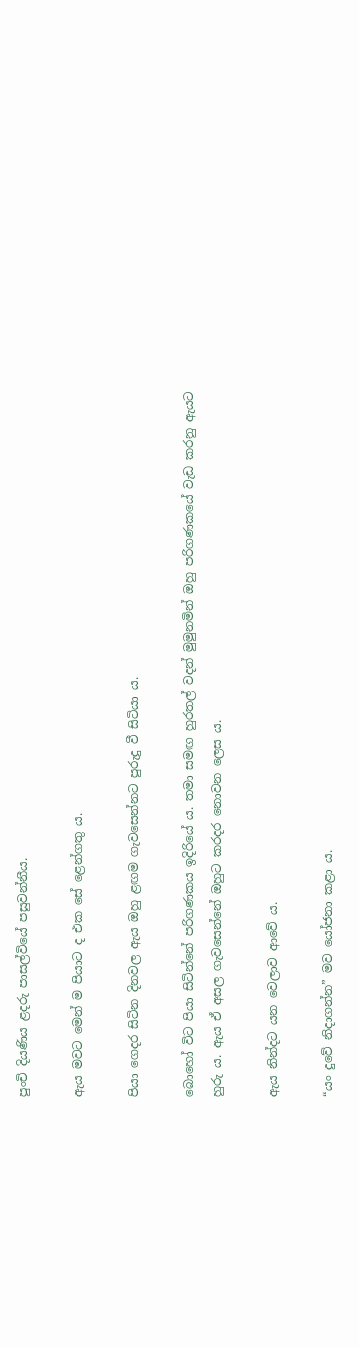පුංචි දියණිය ළදරු පාසල්වියේ පසුවන්නීය.

ඇය මවට මෙන් ම පියාට ද එක සේ ළෙන්ගතු ය.

පියා ගෙදර සිටින දිනවල ඇය ඔහු ළඟම ගැවසෙන්නට පුරුදු වී සිටියා ය.

බොහෝ විට පියා සිටින්නේ පරිගණකය ඉදිරියේ ය. තමා සමඟ හුරතල් වදන් මුමුනමින් ඔහු පරිගණකයේ වැඩ කරනු ඇයට හුරු ය. ඇය ඒ අසල ගැවසෙන්නේ ඔහුට කරදර නොවන ලෙස ය.

ඇය නින්දට යන වෙලාව ආවේ ය.

“යං දුවේ නිදාගන්න” මව යෝජනා කළා ය.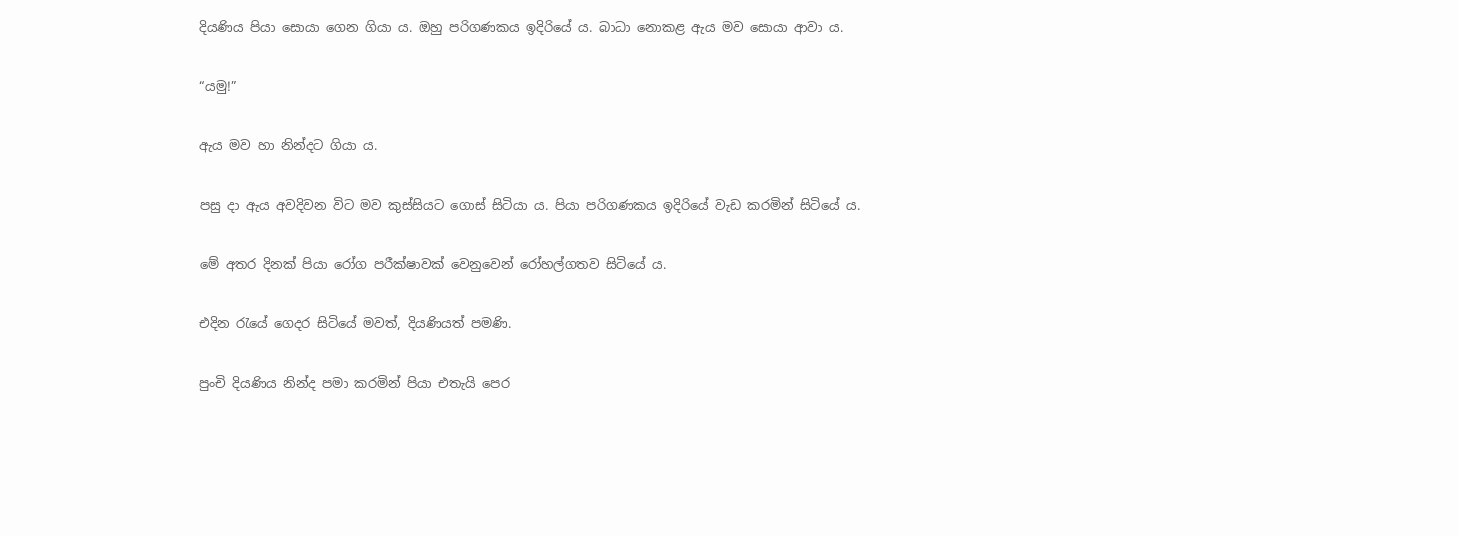දියණිය පියා සොයා ගෙන ගියා ය. ඔහු පරිගණකය ඉදිරියේ ය. බාධා නොකළ ඇය මව සොයා ආවා ය.

“යමු!”

ඇය මව හා නින්දට ගියා ය.

පසු දා ඇය අවදිවන විට මව කුස්සියට ගොස් සිටියා ය‍. පියා පරිගණකය ඉදිරියේ වැඩ කරමින් සිටියේ ය.

මේ අතර දිනක් පියා රෝග පරීක්ෂාවක් වෙනුවෙන් රෝහල්ගතව සිටියේ ය.

එදින රැයේ ගෙදර සිටියේ මවත්, දියණියත් පමණි.

පුංචි දියණිය නින්ද පමා කරමින් පියා එතැයි පෙර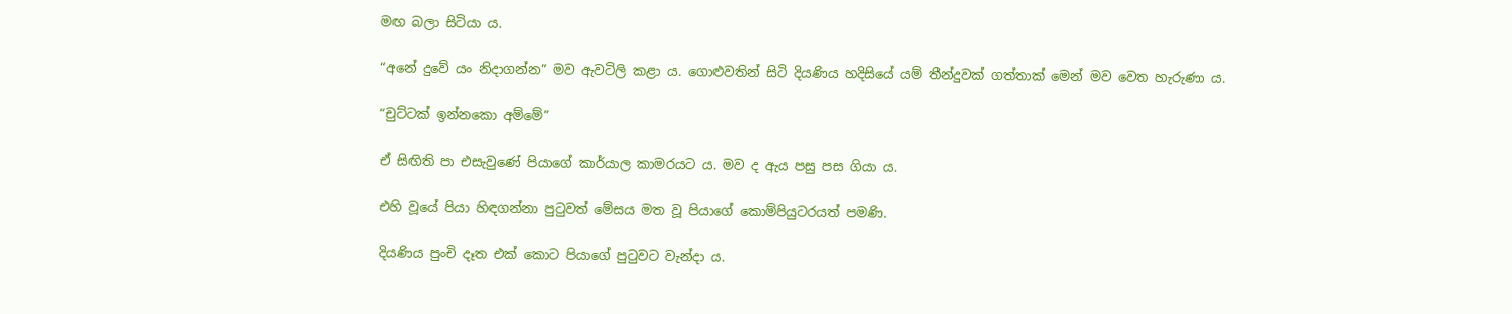මඟ බලා සිටියා ය.

“අනේ දුවේ යං නිදාගන්න” මව ඇවටිලි කළා ය. ගොළුවතින් සිටි දියණිය හදිසියේ යම් තීන්දුවක් ගත්තාක් මෙන් මව වෙත හැරුණා ය.

“චුට්ටක් ඉන්නකො අම්මේ”

ඒ සිඟිති පා එසැවුණේ පියාගේ කාර්යාල කාමරයට ය. මව ද ඇය පසු පස ගියා ය.

එහි වූයේ පියා හිඳගන්නා පුටුවත් මේසය මත වූ පියාගේ කොම්පියුටරයත් පමණි.

දියණිය පුංචි දෑත එක් කොට පියාගේ පුටුවට වැන්දා ය.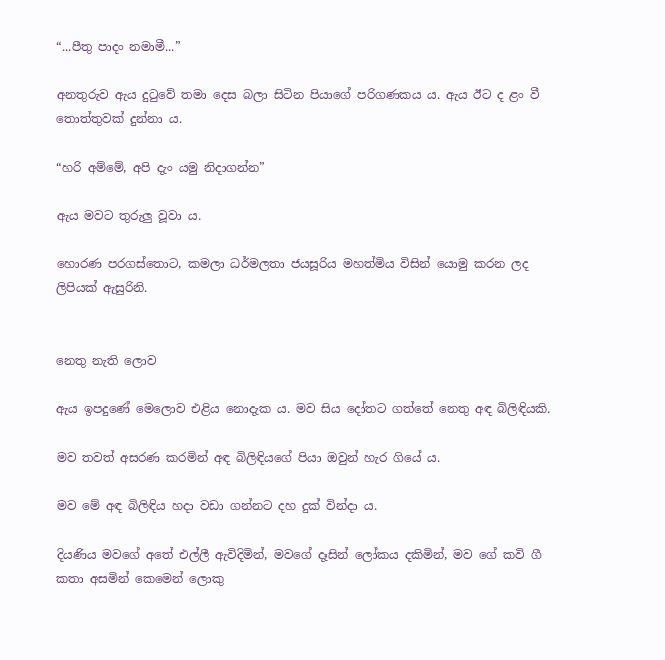“...පීතු පාදං නමාමී...”

අනතුරුව ඇය දුටුවේ තමා දෙස බලා සිටින පියාගේ පරිගණකය ය. ඇය ඊට ද ළං වී තොත්තුවක් දුන්නා ය.

“හරි අම්මේ, අපි දැං යමු නිදාගන්න”

ඇය මවට තුරුලු වූවා ය.

හොරණ පරගස්තොට, කමලා ධර්මලතා ජයසූරිය මහත්මිය විසින් යොමු කරන ලද ලිපියක් ඇසුරිනි.


නෙතු නැති ලොව

ඇය ඉපදුණේ මෙලොව එළිය නොදැක ය. මව සිය දෝතට ගත්තේ නෙතු අඳ බිලිඳියකි.

මව තවත් අසරණ කරමින් අඳ බිලිඳියගේ පියා ඔවුන් හැර ගියේ ය.

මව මේ අඳ බිලිඳිය හදා වඩා ගන්නට දහ දුක් වින්දා ය.

දියණිය මවගේ අතේ එල්ලී ඇවිදිමින්, මවගේ දෑසින් ලෝකය දකිමින්, මව ගේ කවි ගී කතා අසමින් කෙමෙන් ලොකු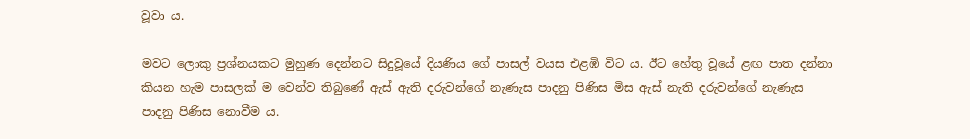වූවා ය.

මවට ලොකු ප්‍රශ්නයකට මුහුණ දෙන්නට සිදුවූයේ දියණිය ගේ පාසල් වයස එළඹි විට ය. ඊට හේතු වූයේ ළඟ පාත දන්නා කියන හැම පාසලක් ම වෙන්ව තිබුණේ ඇස් ඇති දරුවන්ගේ නැණැස පාදනු පිණිස මිස ඇස් නැති දරුවන්ගේ නැණැස පාදනු පිණිස නොවීම ය.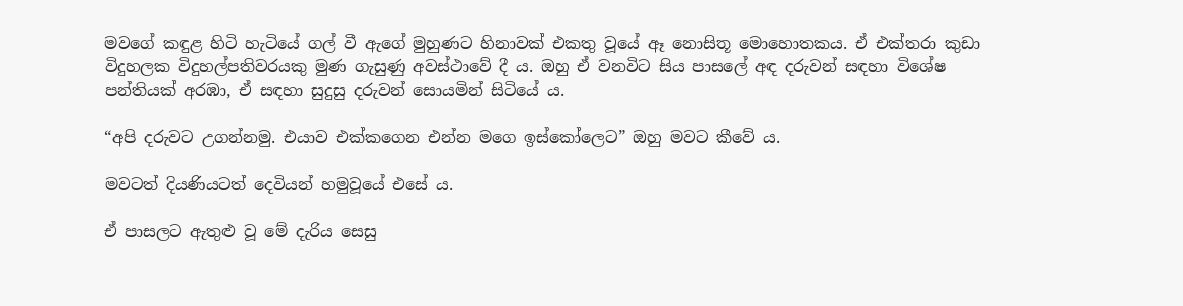මවගේ කඳුළ හිටි හැටියේ ගල් වී ඇගේ මුහුණට හිනාවක් එකතු වූයේ ඈ නොසිතූ මොහොතකය. ඒ එක්තරා කුඩා විදුහලක විදුහල්පතිවරයකු මුණ ගැසුණු අවස්ථාවේ දී ය. ඔහු ඒ වනවිට සිය පාසලේ අඳ දරුවන් සඳහා විශේෂ පන්තියක් අරඹා, ඒ සඳහා සුදුසු දරුවන් සොයමින් සිටියේ ය.

“අපි දරුවට උගන්නමු. එයාව එක්කගෙන එන්න මගෙ ඉස්කෝලෙට” ඔහු මවට කීවේ ය.

මවටත් දියණියටත් දෙවියන් හමුවූයේ එසේ ය.

ඒ පාසලට ඇතුළු වූ මේ දැරිය සෙසු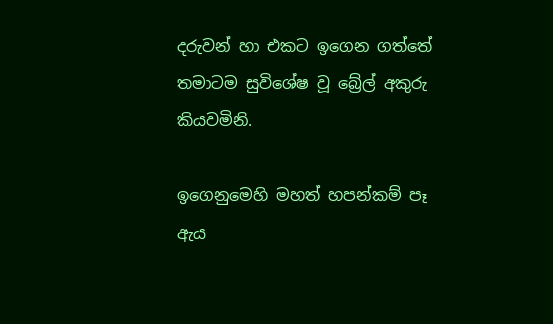දරුවන් හා එකට ඉගෙන ගත්තේ තමාටම සුවිශේෂ වූ බ්‍රේල් අකුරු කියවමිනි.

ඉගෙනුමෙහි මහත් හපන්කම් පෑ ඇය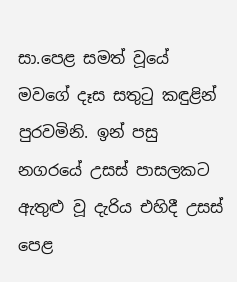සා.පෙළ සමත් වූයේ මවගේ දෑස සතුටු කඳුළින් පුරවමිනි. ඉන් පසු නගරයේ උසස් පාසලකට ඇතුළු වූ දැරිය එහිදී උසස් පෙළ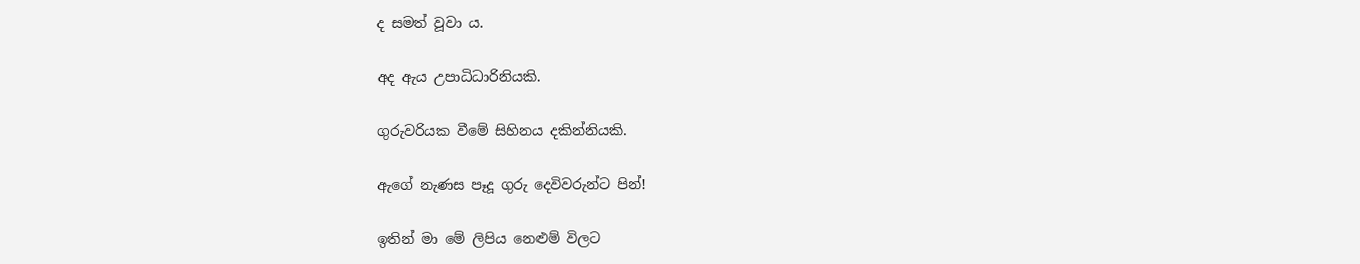ද සමත් වූවා ය.

අද ඇය උපාධිධාරිනියකි.

ගුරුවරියක වීමේ සිහිනය දකින්නියකි.

ඇගේ නැණස පෑදූ ගුරු දෙවිවරුන්ට පින්!

ඉතින් මා මේ ලිපිය නෙළුම් විලට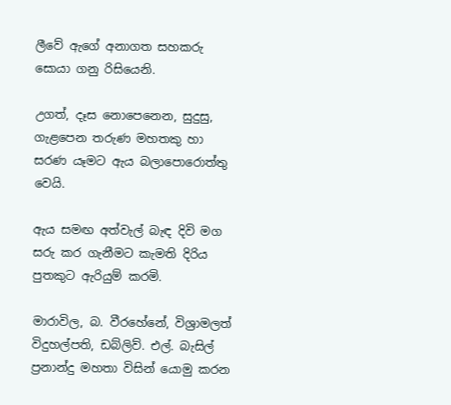ලීවේ ඇගේ අනාගත සහකරු සොයා ගනු රිසියෙනි.

උගත්, දෑස නොපෙනෙන, සුදුසු, ගැළපෙන තරුණ මහතකු හා සරණ යෑමට ඇය බලාපොරොත්තු වෙයි.

ඇය සමඟ අත්වැල් බැඳ දිවි මග සරු කර ගැනීමට කැමති දිරිය පුතකුට ඇරියුම් කරමි.

මාරාවිල, බ. වීරහේනේ, විශ්‍රාමලත් විදුහල්පති, ඩබ්ලිව්. එල්. බැසිල් ප්‍රනාන්දු මහතා විසින් යොමු කරන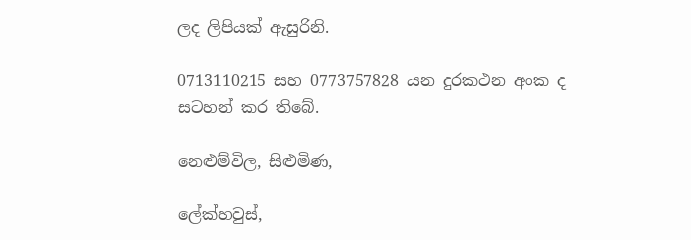ලද ලිපියක් ඇසුරිනි.

0713110215 සහ 0773757828 යන දුරකථන අංක ද සටහන් කර තිබේ.

නෙළුම්විල, සිළුමිණ,

ලේක්හවුස්,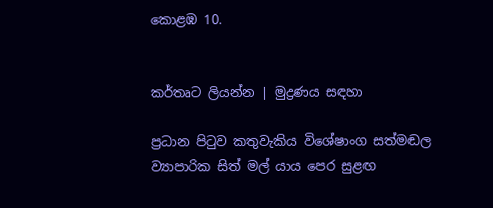කොළඹ 10.


කර්තෘට ලියන්න | මුද්‍රණය සඳහා

ප්‍රධාන පිටුව කතුවැකිය විශේෂාංග සත්මඬල ව්‍යාපාරික සිත් මල් යාය පෙර සුළඟ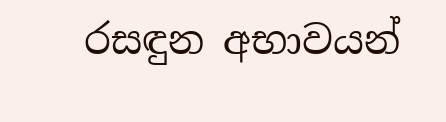රසඳුන අභාවයන්